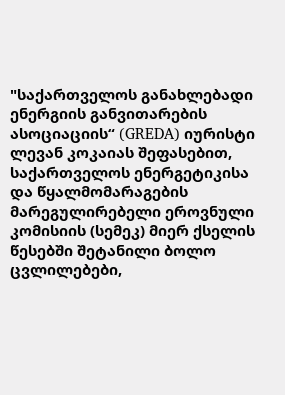"საქართველოს განახლებადი ენერგიის განვითარების ასოციაციის“ (GREDA) იურისტი ლევან კოკაიას შეფასებით, საქართველოს ენერგეტიკისა და წყალმომარაგების მარეგულირებელი ეროვნული კომისიის (სემეკ) მიერ ქსელის წესებში შეტანილი ბოლო ცვლილებები,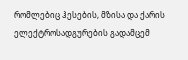რომლებიც ჰესების, მზისა და ქარის ელექტროსადგურების გადამცემ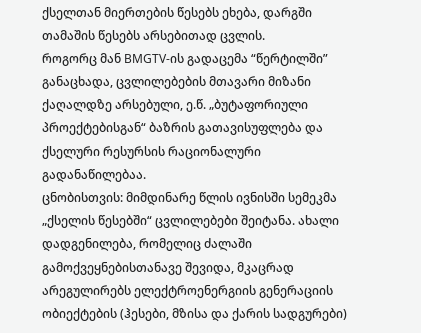ქსელთან მიერთების წესებს ეხება, დარგში თამაშის წესებს არსებითად ცვლის.
როგორც მან BMGTV-ის გადაცემა “წერტილში” განაცხადა, ცვლილებების მთავარი მიზანი ქაღალდზე არსებული, ე.წ. „ბუტაფორიული პროექტებისგან“ ბაზრის გათავისუფლება და ქსელური რესურსის რაციონალური გადანაწილებაა.
ცნობისთვის: მიმდინარე წლის ივნისში სემეკმა „ქსელის წესებში“ ცვლილებები შეიტანა. ახალი დადგენილება, რომელიც ძალაში გამოქვეყნებისთანავე შევიდა, მკაცრად არეგულირებს ელექტროენერგიის გენერაციის ობიექტების (ჰესები, მზისა და ქარის სადგურები)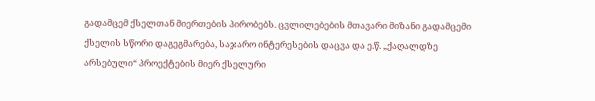გადამცემ ქსელთან მიერთების პირობებს. ცვლილებების მთავარი მიზანი გადამცემი ქსელის სწორი დაგეგმარება, საჯარო ინტერესების დაცვა და ე.წ. „ქაღალდზე არსებული“ პროექტების მიერ ქსელური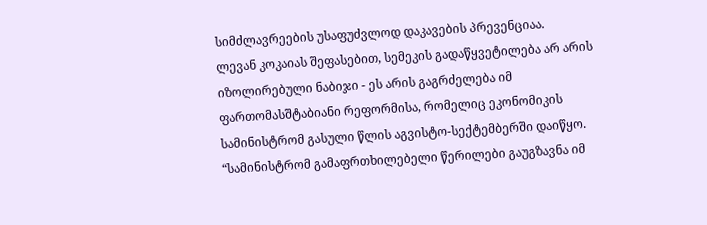სიმძლავრეების უსაფუძვლოდ დაკავების პრევენციაა.
ლევან კოკაიას შეფასებით, სემეკის გადაწყვეტილება არ არის იზოლირებული ნაბიჯი - ეს არის გაგრძელება იმ ფართომასშტაბიანი რეფორმისა, რომელიც ეკონომიკის სამინისტრომ გასული წლის აგვისტო-სექტემბერში დაიწყო.
“სამინისტრომ გამაფრთხილებელი წერილები გაუგზავნა იმ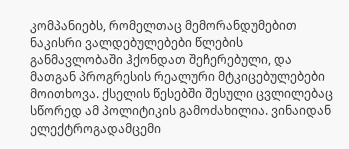კომპანიებს, რომელთაც მემორანდუმებით ნაკისრი ვალდებულებები წლების განმავლობაში ჰქონდათ შეჩერებული, და მათგან პროგრესის რეალური მტკიცებულებები მოითხოვა. ქსელის წესებში შესული ცვლილებაც სწორედ ამ პოლიტიკის გამოძახილია. ვინაიდან ელექტროგადამცემი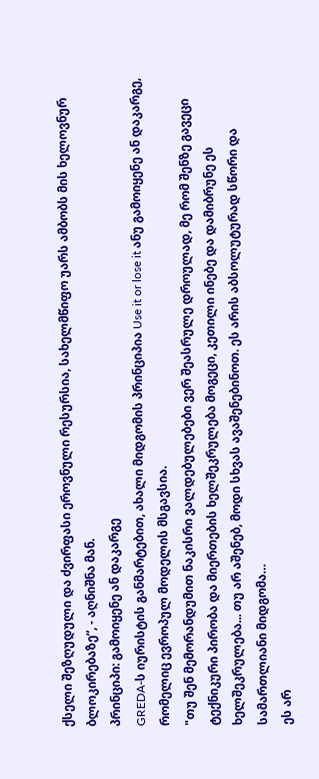ქსელი შეზღუდული და ძვირფასი ეროვნული რესურსია, სახელმწიფო უარს ამბობს მის ხელოვნურ ბლოკირებაზე”, - აღნიშნა მან.
პრინციპი: გამოიყენე ან დაკარგე
GREDA-ს იურისტის განმარტებით, ახალი მიდგომის პრინციპია Use it or lose it ანუ გამოიყენე ან დაკარგე, რომელიც ევროპულ მოდელის მსგავსია.
"თუ შენ მემორანდუმით ნაკისრი ვალდებულებები ვერ შეასრულე დროულად, მე რომ შენზე გავეცი ტექნიკური პირობა და მიერთების ხელშეკრულება მოგეცი, კეთილი ინებე და დამიბრუნე ეს ხელშეკრულება... თუ არ აშენებ, მოდი სხვას ავაშენებინოთ. ეს არის აბსოლუტურად სწორი და სამართლიანი მიდგომა…
ეს არ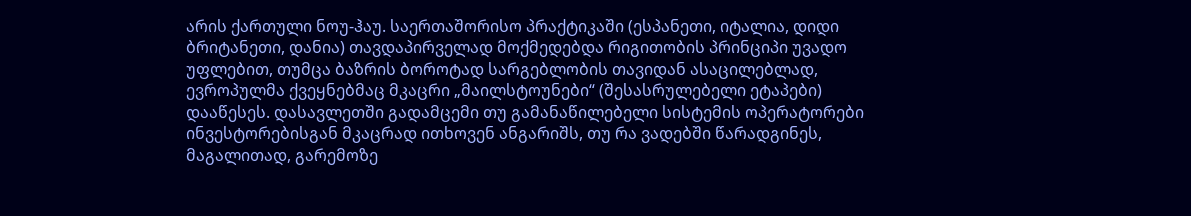არის ქართული ნოუ-ჰაუ. საერთაშორისო პრაქტიკაში (ესპანეთი, იტალია, დიდი ბრიტანეთი, დანია) თავდაპირველად მოქმედებდა რიგითობის პრინციპი უვადო უფლებით, თუმცა ბაზრის ბოროტად სარგებლობის თავიდან ასაცილებლად, ევროპულმა ქვეყნებმაც მკაცრი „მაილსტოუნები“ (შესასრულებელი ეტაპები) დააწესეს. დასავლეთში გადამცემი თუ გამანაწილებელი სისტემის ოპერატორები ინვესტორებისგან მკაცრად ითხოვენ ანგარიშს, თუ რა ვადებში წარადგინეს, მაგალითად, გარემოზე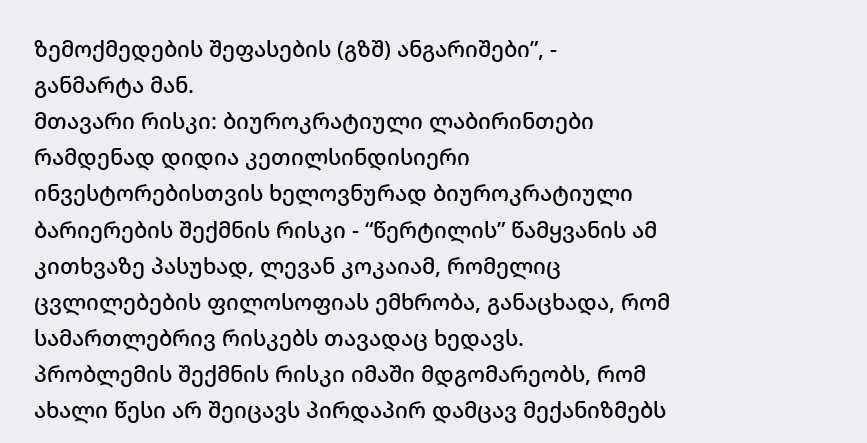ზემოქმედების შეფასების (გზშ) ანგარიშები”, - განმარტა მან.
მთავარი რისკი: ბიუროკრატიული ლაბირინთები
რამდენად დიდია კეთილსინდისიერი ინვესტორებისთვის ხელოვნურად ბიუროკრატიული ბარიერების შექმნის რისკი - “წერტილის” წამყვანის ამ კითხვაზე პასუხად, ლევან კოკაიამ, რომელიც ცვლილებების ფილოსოფიას ემხრობა, განაცხადა, რომ სამართლებრივ რისკებს თავადაც ხედავს.
პრობლემის შექმნის რისკი იმაში მდგომარეობს, რომ ახალი წესი არ შეიცავს პირდაპირ დამცავ მექანიზმებს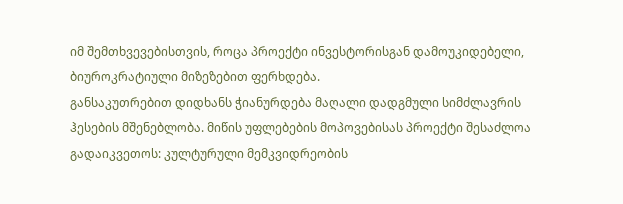იმ შემთხვევებისთვის, როცა პროექტი ინვესტორისგან დამოუკიდებელი, ბიუროკრატიული მიზეზებით ფერხდება.
განსაკუთრებით დიდხანს ჭიანურდება მაღალი დადგმული სიმძლავრის ჰესების მშენებლობა. მიწის უფლებების მოპოვებისას პროექტი შესაძლოა გადაიკვეთოს: კულტურული მემკვიდრეობის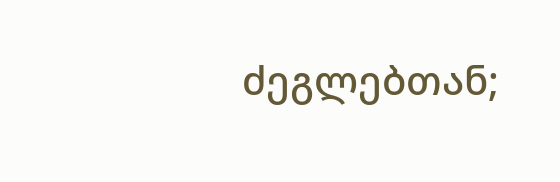ძეგლებთან;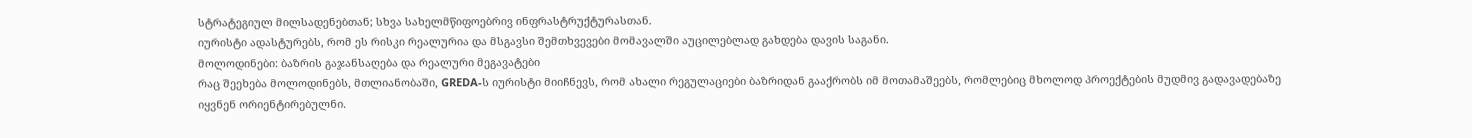სტრატეგიულ მილსადენებთან; სხვა სახელმწიფოებრივ ინფრასტრუქტურასთან.
იურისტი ადასტურებს, რომ ეს რისკი რეალურია და მსგავსი შემთხვევები მომავალში აუცილებლად გახდება დავის საგანი.
მოლოდინები: ბაზრის გაჯანსაღება და რეალური მეგავატები
რაც შეეხება მოლოდინებს, მთლიანობაში, GREDA-ს იურისტი მიიჩნევს, რომ ახალი რეგულაციები ბაზრიდან გააქრობს იმ მოთამაშეებს, რომლებიც მხოლოდ პროექტების მუდმივ გადავადებაზე იყვნენ ორიენტირებულნი.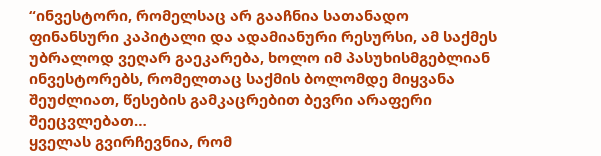“ინვესტორი, რომელსაც არ გააჩნია სათანადო ფინანსური კაპიტალი და ადამიანური რესურსი, ამ საქმეს უბრალოდ ვეღარ გაეკარება, ხოლო იმ პასუხისმგებლიან ინვესტორებს, რომელთაც საქმის ბოლომდე მიყვანა შეუძლიათ, წესების გამკაცრებით ბევრი არაფერი შეეცვლებათ…
ყველას გვირჩევნია, რომ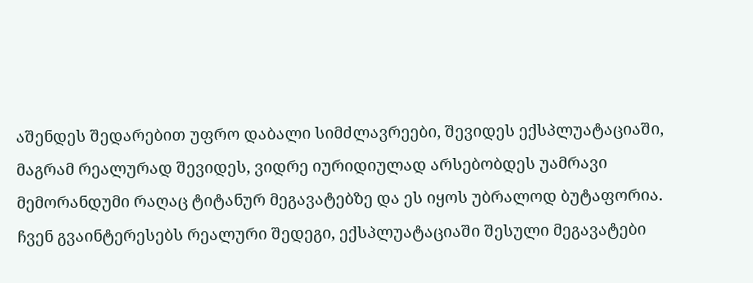აშენდეს შედარებით უფრო დაბალი სიმძლავრეები, შევიდეს ექსპლუატაციაში, მაგრამ რეალურად შევიდეს, ვიდრე იურიდიულად არსებობდეს უამრავი მემორანდუმი რაღაც ტიტანურ მეგავატებზე და ეს იყოს უბრალოდ ბუტაფორია. ჩვენ გვაინტერესებს რეალური შედეგი, ექსპლუატაციაში შესული მეგავატები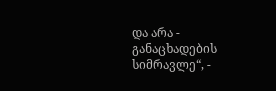და არა - განაცხადების სიმრავლე“, -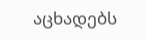აცხადებს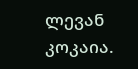ლევან კოკაია.